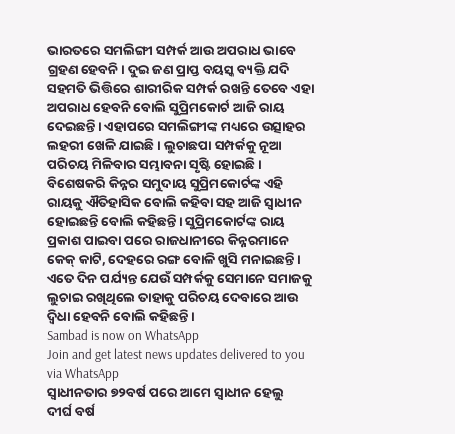ଭାରତରେ ସମଲିଙ୍ଗୀ ସମ୍ପର୍କ ଆଉ ଅପରାଧ ଭାବେ ଗ୍ରହଣ ହେବନି। ଦୁଇ ଜଣ ପ୍ରାପ୍ତ ବୟସ୍କ ବ୍ୟକ୍ତି ଯଦି ସହମତି ଭିତ୍ତିରେ ଶାରୀରିକ ସମ୍ପର୍କ ରଖନ୍ତି ତେବେ ଏହା ଅପରାଧ ହେବନି ବୋଲି ସୁପ୍ରିମକୋର୍ଟ ଆଜି ରାୟ ଦେଇଛନ୍ତି। ଏହାପରେ ସମଲିଙ୍ଗୀଙ୍କ ମଧ୍ୟରେ ଉତ୍ସାହର ଲହରୀ ଖେଳି ଯାଇଛି। ଲୁଚାଛପା ସମ୍ପର୍କକୁ ନୂଆ ପରିଚୟ ମିଳିବାର ସମ୍ଭାବନା ସୃଷ୍ଟି ହୋଇଛି। ବିଶେଷକରି କିନ୍ନର ସମୁଦାୟ ସୁପ୍ରିମକୋର୍ଟଙ୍କ ଏହି ରାୟକୁ ଐତିହାସିକ ବୋଲି କହିବା ସହ ଆଜି ସ୍ୱାଧୀନ ହୋଇଛନ୍ତି ବୋଲି କହିଛନ୍ତି। ସୁପ୍ରିମକୋର୍ଟଙ୍କ ରାୟ ପ୍ରକାଶ ପାଇବା ପରେ ରାଜଧାନୀରେ କିନ୍ନରମାନେ କେକ୍ କାଟି, ଦେହରେ ରଙ୍ଗ ବୋଳି ଖୁସି ମନାଇଛନ୍ତି। ଏତେ ଦିନ ପର୍ଯ୍ୟନ୍ତ ଯେଉଁ ସମ୍ପର୍କକୁ ସେମାନେ ସମାଜକୁ ଲୁଚାଇ ରଖିଥିଲେ ତାହାକୁ ପରିଚୟ ଦେବାରେ ଆଉ ଦ୍ୱିଧା ହେବନି ବୋଲି କହିଛନ୍ତି।
Sambad is now on WhatsApp
Join and get latest news updates delivered to you via WhatsApp
ସ୍ୱାଧୀନତାର ୭୨ବର୍ଷ ପରେ ଆମେ ସ୍ୱାଧୀନ ହେଲୁ
ଦୀର୍ଘ ବର୍ଷ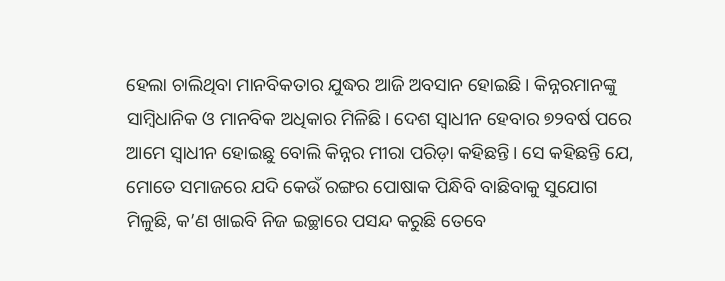ହେଲା ଚାଲିଥିବା ମାନବିକତାର ଯୁଦ୍ଧର ଆଜି ଅବସାନ ହୋଇଛି। କିନ୍ନରମାନଙ୍କୁ ସାମ୍ବିଧାନିକ ଓ ମାନବିକ ଅଧିକାର ମିଳିଛି। ଦେଶ ସ୍ୱାଧୀନ ହେବାର ୭୨ବର୍ଷ ପରେ ଆମେ ସ୍ୱାଧୀନ ହୋଇଛୁ ବୋଲି କିନ୍ନର ମୀରା ପରିଡ଼ା କହିଛନ୍ତି। ସେ କହିଛନ୍ତି ଯେ, ମୋତେ ସମାଜରେ ଯଦି କେଉଁ ରଙ୍ଗର ପୋଷାକ ପିନ୍ଧିବି ବାଛିବାକୁ ସୁଯୋଗ ମିଳୁଛି, କ’ଣ ଖାଇବି ନିଜ ଇଚ୍ଛାରେ ପସନ୍ଦ କରୁଛି ତେବେ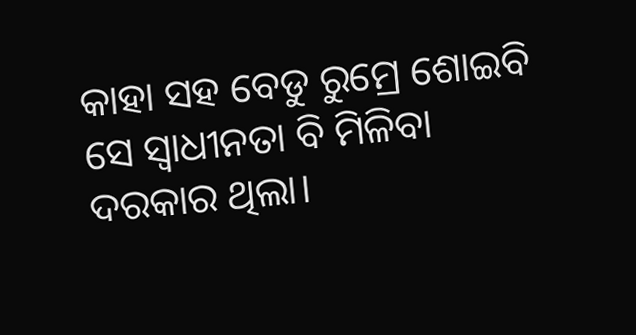କାହା ସହ ବେଡୁ ରୁମ୍ରେ ଶୋଇବି ସେ ସ୍ୱାଧୀନତା ବି ମିଳିବା ଦରକାର ଥିଲା।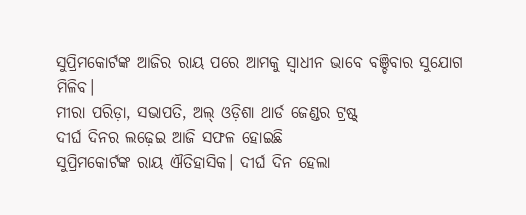ସୁପ୍ରିମକୋର୍ଟଙ୍କ ଆଜିର ରାୟ ପରେ ଆମକୁ ସ୍ୱାଧୀନ ଭାବେ ବଞ୍ଚିବାର ସୁଯୋଗ ମିଳିବ।
ମୀରା ପରିଡ଼ା, ସଭାପତି, ଅଲ୍ ଓଡ଼ିଶା ଥାର୍ଡ ଜେଣ୍ଡର ଟ୍ରଷ୍ଟ୍
ଦୀର୍ଘ ଦିନର ଲଢ଼େଇ ଆଜି ସଫଳ ହୋଇଛି
ସୁପ୍ରିମକୋର୍ଟଙ୍କ ରାୟ ଐତିହାସିକ। ଦୀର୍ଘ ଦିନ ହେଲା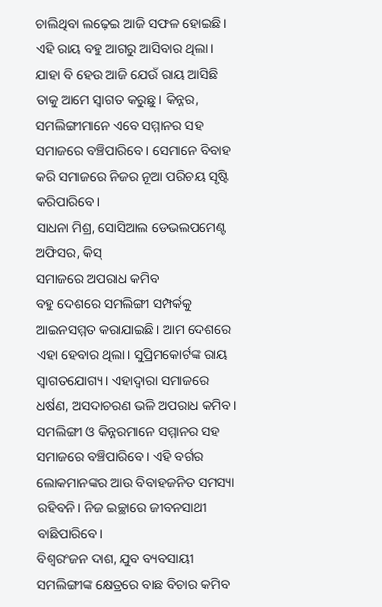ଚାଲିଥିବା ଲଢ଼େଇ ଆଜି ସଫଳ ହୋଇଛି। ଏହି ରାୟ ବହୁ ଆଗରୁ ଆସିବାର ଥିଲା। ଯାହା ବି ହେଉ ଆଜି ଯେଉଁ ରାୟ ଆସିଛି ତାକୁ ଆମେ ସ୍ୱାଗତ କରୁଛୁ। କିନ୍ନର, ସମଲିଙ୍ଗୀମାନେ ଏବେ ସମ୍ମାନର ସହ ସମାଜରେ ବଞ୍ଚିପାରିବେ। ସେମାନେ ବିବାହ କରି ସମାଜରେ ନିଜର ନୂଆ ପରିଚୟ ସୃଷ୍ଟି କରିପାରିବେ।
ସାଧନା ମିଶ୍ର, ସୋସିଆଲ ଡେଭଲପମେଣ୍ଟ ଅଫିସର, କିସ୍
ସମାଜରେ ଅପରାଧ କମିବ
ବହୁ ଦେଶରେ ସମଲିଙ୍ଗୀ ସମ୍ପର୍କକୁ ଆଇନସମ୍ମତ କରାଯାଇଛି। ଆମ ଦେଶରେ ଏହା ହେବାର ଥିଲା। ସୁପ୍ରିମକୋର୍ଟଙ୍କ ରାୟ ସ୍ୱାଗତଯୋଗ୍ୟ। ଏହାଦ୍ୱାରା ସମାଜରେ ଧର୍ଷଣ, ଅସଦାଚରଣ ଭଳି ଅପରାଧ କମିବ। ସମଲିଙ୍ଗୀ ଓ କିନ୍ନରମାନେ ସମ୍ମାନର ସହ ସମାଜରେ ବଞ୍ଚିପାରିବେ। ଏହି ବର୍ଗର ଲୋକମାନଙ୍କର ଆଉ ବିବାହଜନିତ ସମସ୍ୟା ରହିବନି। ନିଜ ଇଚ୍ଛାରେ ଜୀବନସାଥୀ ବାଛିପାରିବେ।
ବିଶ୍ୱରଂଜନ ଦାଶ, ଯୁବ ବ୍ୟବସାୟୀ
ସମଲିଙ୍ଗୀଙ୍କ କ୍ଷେତ୍ରରେ ବାଛ ବିଚାର କମିବ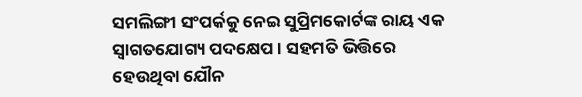ସମଲିଙ୍ଗୀ ସଂପର୍କକୁ ନେଇ ସୁପ୍ରିମକୋର୍ଟଙ୍କ ରାୟ ଏକ ସ୍ୱାଗତଯୋଗ୍ୟ ପଦକ୍ଷେପ। ସହମତି ଭିତ୍ତିରେ ହେଉଥିବା ଯୌନ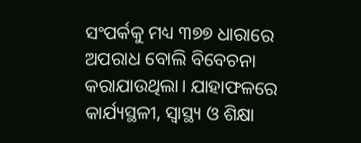ସଂପର୍କକୁ ମଧ୍ୟ ୩୭୭ ଧାରାରେ ଅପରାଧ ବୋଲି ବିବେଚନା କରାଯାଉଥିଲା। ଯାହାଫଳରେ କାର୍ଯ୍ୟସ୍ଥଳୀ, ସ୍ୱାସ୍ଥ୍ୟ ଓ ଶିକ୍ଷା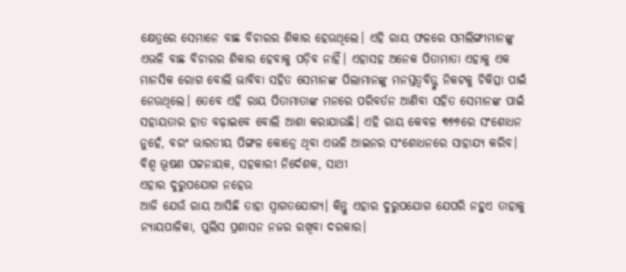କ୍ଷେତ୍ରରେ ସେମାନେ ବାଛ ବିଚାରର ଶିକାର ହେଉଥିଲେ। ଏହି ରାୟ ଫଳରେ ସମଲିଙ୍ଗୀମାନଙ୍କୁ ଏଭଳି ବାଛ ବିଚାରର ଶିକାର ହେବାକୁ ପଡ଼ିବ ନାହିଁ। ଏହାସହ ଅନେକ ପିତାମାତା ଏହାକୁ ଏକ ମାନସିକ ରୋଗ ବୋଲି ଭାବିବା ସହିତ ସେମାନଙ୍କ ପିଲାମାନଙ୍କୁ ମନସ୍ତତ୍ୱବିତ୍ଙ୍କ ନିକଟକୁ ଚିକିତ୍ସା ପାଇଁ ନେଉଥିଲେ। ତେବେ ଏହି ରାୟ ପିତାମାତାଙ୍କ ମନରେ ପରିବର୍ତନ ଆଣିବା ସହିତ ସେମାନଙ୍କ ପାଇଁ ସହାୟତାର ହାତ ବଢ଼ାଇବେ ବୋଲି ଆଶା କରାଯାଉଛି। ଏହି ରାୟ କେବଳ ୩୭୭ରେ ସଂଶୋଧନ ନୁହେଁ, ବରଂ ଭାରତୀୟ ପିଙ୍ଗଳ କୋଡ୍ରେ ଥିବା ଏଭଳି ଆଇନର ସଂଶୋଧନରେ ସାହାଯ୍ୟ କରିବ।
ବିଶ୍ୱ ଭୂଷଣ ପଟ୍ଟନାୟକ, ସହକାରୀ ନିର୍ଦେଶକ, ସାଥୀ
ଏହାର ଦୁରୁପଯୋଗ ନହେଉ
ଆଜି ଯେଉଁ ରାୟ ଆସିଛି ତାହା ସ୍ୱାଗତଯୋଗ୍ୟ। କିନ୍ତୁ ଏହାର ଦୁରୁପଯୋଗ ଯେପରି ନହୁଏ ତାହାକୁ ନ୍ୟାୟପାଳିକା, ପୁଲିସ ପ୍ରଶାସନ ନଜର ରଖିବା ଦରକାର।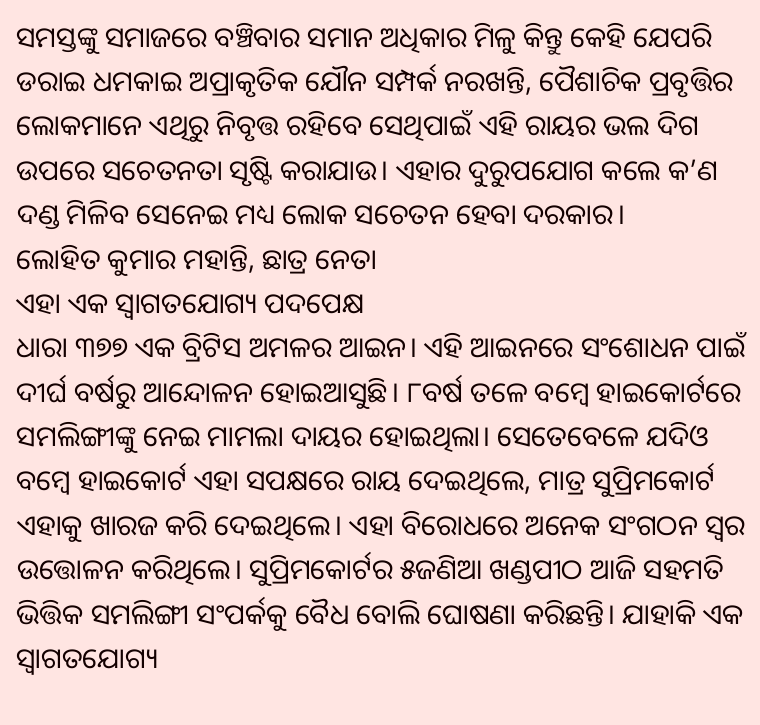ସମସ୍ତଙ୍କୁ ସମାଜରେ ବଞ୍ଚିବାର ସମାନ ଅଧିକାର ମିଳୁ କିନ୍ତୁ କେହି ଯେପରି ଡରାଇ ଧମକାଇ ଅପ୍ରାକୃତିକ ଯୌନ ସମ୍ପର୍କ ନରଖନ୍ତି, ପୈଶାଚିକ ପ୍ରବୃତ୍ତିର ଲୋକମାନେ ଏଥିରୁ ନିବୃତ୍ତ ରହିବେ ସେଥିପାଇଁ ଏହି ରାୟର ଭଲ ଦିଗ ଉପରେ ସଚେତନତା ସୃଷ୍ଟି କରାଯାଉ। ଏହାର ଦୁରୁପଯୋଗ କଲେ କ’ଣ ଦଣ୍ଡ ମିଳିବ ସେନେଇ ମଧ୍ୟ ଲୋକ ସଚେତନ ହେବା ଦରକାର।
ଲୋହିତ କୁମାର ମହାନ୍ତି, ଛାତ୍ର ନେତା
ଏହା ଏକ ସ୍ୱାଗତଯୋଗ୍ୟ ପଦପେକ୍ଷ
ଧାରା ୩୭୭ ଏକ ବ୍ରିଟିସ ଅମଳର ଆଇନ। ଏହି ଆଇନରେ ସଂଶୋଧନ ପାଇଁ ଦୀର୍ଘ ବର୍ଷରୁ ଆନ୍ଦୋଳନ ହୋଇଆସୁଛି। ୮ବର୍ଷ ତଳେ ବମ୍ବେ ହାଇକୋର୍ଟରେ ସମଲିଙ୍ଗୀଙ୍କୁ ନେଇ ମାମଲା ଦାୟର ହୋଇଥିଲା। ସେତେବେଳେ ଯଦିଓ ବମ୍ବେ ହାଇକୋର୍ଟ ଏହା ସପକ୍ଷରେ ରାୟ ଦେଇଥିଲେ, ମାତ୍ର ସୁପ୍ରିମକୋର୍ଟ ଏହାକୁ ଖାରଜ କରି ଦେଇଥିଲେ। ଏହା ବିରୋଧରେ ଅନେକ ସଂଗଠନ ସ୍ୱର ଉତ୍ତୋଳନ କରିଥିଲେ। ସୁପ୍ରିମକୋର୍ଟର ୫ଜଣିଆ ଖଣ୍ଡପୀଠ ଆଜି ସହମତି ଭିତ୍ତିକ ସମଲିଙ୍ଗୀ ସଂପର୍କକୁ ବୈଧ ବୋଲି ଘୋଷଣା କରିଛନ୍ତି। ଯାହାକି ଏକ ସ୍ୱାଗତଯୋଗ୍ୟ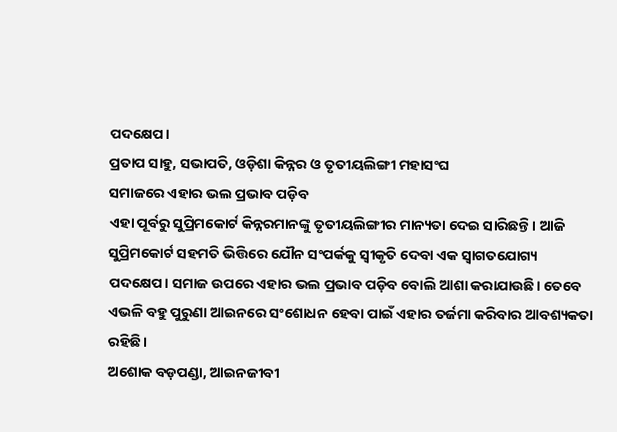ପଦକ୍ଷେପ।
ପ୍ରତାପ ସାହୁ, ସଭାପତି, ଓଡ଼ିଶା କିନ୍ନର ଓ ତୃତୀୟଲିଙ୍ଗୀ ମହାସଂଘ
ସମାଜରେ ଏହାର ଭଲ ପ୍ରଭାବ ପଡ଼ିବ
ଏହା ପୂର୍ବରୁ ସୁପ୍ରିମକୋର୍ଟ କିନ୍ନରମାନଙ୍କୁ ତୃତୀୟଲିଙ୍ଗୀର ମାନ୍ୟତା ଦେଇ ସାରିଛନ୍ତି। ଆଜି ସୁପ୍ରିମକୋର୍ଟ ସହମତି ଭିତ୍ତିରେ ଯୌନ ସଂପର୍କକୁ ସ୍ୱୀକୃତି ଦେବା ଏକ ସ୍ୱାଗତଯୋଗ୍ୟ ପଦକ୍ଷେପ। ସମାଜ ଉପରେ ଏହାର ଭଲ ପ୍ରଭାବ ପଡ଼ିବ ବୋଲି ଆଶା କରାଯାଉଛି। ତେବେ ଏଭଳି ବହୁ ପୁରୁଣା ଆଇନରେ ସଂଶୋଧନ ହେବା ପାଇଁ ଏହାର ତର୍ଜମା କରିବାର ଆବଶ୍ୟକତା ରହିଛି।
ଅଶୋକ ବଡ଼ପଣ୍ଡା, ଆଇନଜୀବୀ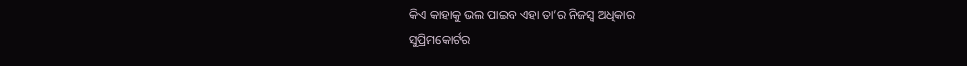କିଏ କାହାକୁ ଭଲ ପାଇବ ଏହା ତା’ର ନିଜସ୍ୱ ଅଧିକାର
ସୁପ୍ରିମକୋର୍ଟର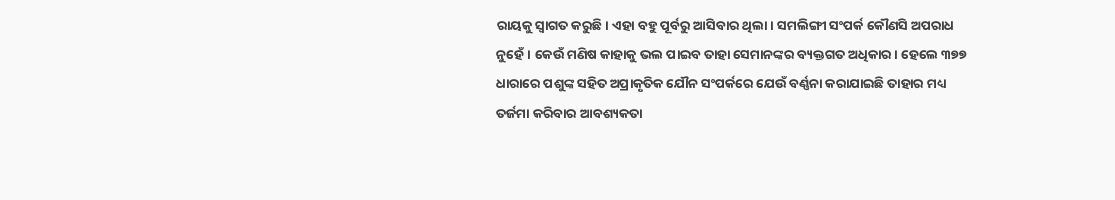ରାୟକୁ ସ୍ୱାଗତ କରୁଛି। ଏହା ବହୁ ପୂର୍ବରୁ ଆସିବାର ଥିଲା। ସମଲିଙ୍ଗୀ ସଂପର୍କ କୌଣସି ଅପରାଧ ନୁହେଁ। କେଉଁ ମଣିଷ କାହାକୁ ଭଲ ପାଇବ ତାହା ସେମାନଙ୍କର ବ୍ୟକ୍ତଗତ ଅଧିକାର। ହେଲେ ୩୭୭ ଧାରାରେ ପଶୁଙ୍କ ସହିତ ଅପ୍ରାକୃତିକ ଯୌନ ସଂପର୍କରେ ଯେଉଁ ବର୍ଣ୍ଣନା କରାଯାଇଛି ତାହାର ମଧ୍ୟ ତର୍ଜମା କରିବାର ଆବଶ୍ୟକତା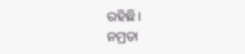ରହିଛି।
ନମ୍ରତା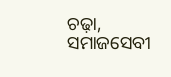ଚଢ଼ା, ସମାଜସେବୀ